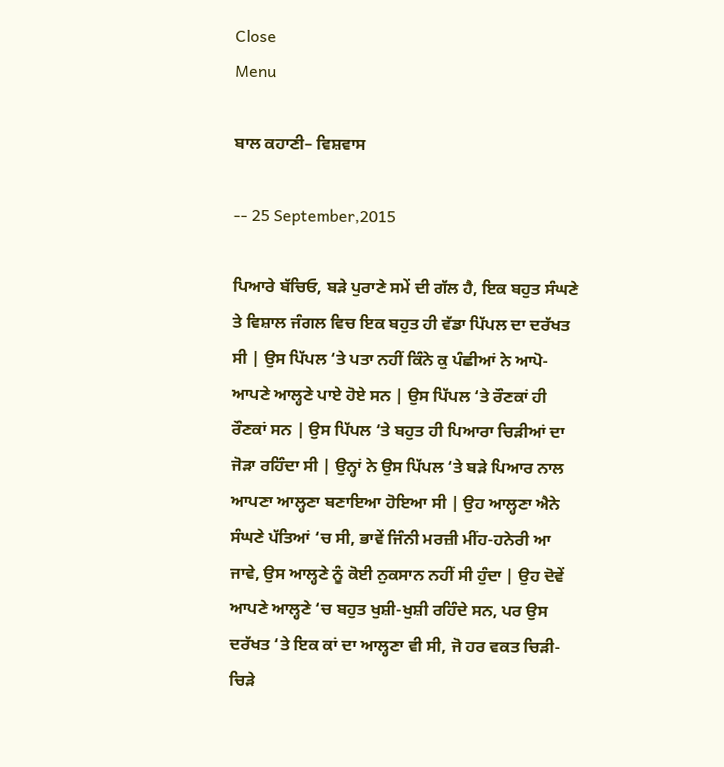Close
Menu

ਬਾਲ ਕਹਾਣੀ– ਵਿਸ਼ਵਾਸ

-- 25 September,2015

ਪਿਆਰੇ ਬੱਚਿਓ, ਬੜੇ ਪੁਰਾਣੇ ਸਮੇਂ ਦੀ ਗੱਲ ਹੈ, ਇਕ ਬਹੁਤ ਸੰਘਣੇ ਤੇ ਵਿਸ਼ਾਲ ਜੰਗਲ ਵਿਚ ਇਕ ਬਹੁਤ ਹੀ ਵੱਡਾ ਪਿੱਪਲ ਦਾ ਦਰੱਖਤ ਸੀ | ਉਸ ਪਿੱਪਲ ‘ਤੇ ਪਤਾ ਨਹੀਂ ਕਿੰਨੇ ਕੁ ਪੰਛੀਆਂ ਨੇ ਆਪੋ-ਆਪਣੇ ਆਲ੍ਹਣੇ ਪਾਏ ਹੋਏ ਸਨ | ਉਸ ਪਿੱਪਲ ‘ਤੇ ਰੌਣਕਾਂ ਹੀ ਰੌਣਕਾਂ ਸਨ | ਉਸ ਪਿੱਪਲ ‘ਤੇ ਬਹੁਤ ਹੀ ਪਿਆਰਾ ਚਿੜੀਆਂ ਦਾ ਜੋੜਾ ਰਹਿੰਦਾ ਸੀ | ਉਨ੍ਹਾਂ ਨੇ ਉਸ ਪਿੱਪਲ ‘ਤੇ ਬੜੇ ਪਿਆਰ ਨਾਲ ਆਪਣਾ ਆਲ੍ਹਣਾ ਬਣਾਇਆ ਹੋਇਆ ਸੀ | ਉਹ ਆਲ੍ਹਣਾ ਐਨੇ ਸੰਘਣੇ ਪੱਤਿਆਂ ‘ਚ ਸੀ, ਭਾਵੇਂ ਜਿੰਨੀ ਮਰਜ਼ੀ ਮੀਂਹ-ਹਨੇਰੀ ਆ ਜਾਵੇ, ਉਸ ਆਲ੍ਹਣੇ ਨੂੰ ਕੋਈ ਨੁਕਸਾਨ ਨਹੀਂ ਸੀ ਹੁੰਦਾ | ਉਹ ਦੋਵੇਂ ਆਪਣੇ ਆਲ੍ਹਣੇ ‘ਚ ਬਹੁਤ ਖੁਸ਼ੀ-ਖੁਸ਼ੀ ਰਹਿੰਦੇ ਸਨ, ਪਰ ਉਸ ਦਰੱਖਤ ‘ਤੇ ਇਕ ਕਾਂ ਦਾ ਆਲ੍ਹਣਾ ਵੀ ਸੀ, ਜੋ ਹਰ ਵਕਤ ਚਿੜੀ-ਚਿੜੇ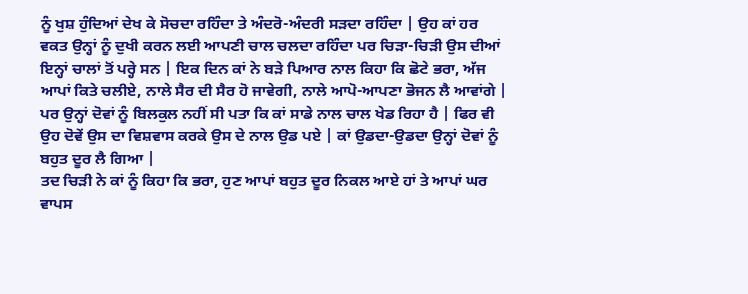ਨੂੰ ਖੁਸ਼ ਹੁੰਦਿਆਂ ਦੇਖ ਕੇ ਸੋਚਦਾ ਰਹਿੰਦਾ ਤੇ ਅੰਦਰੋ-ਅੰਦਰੀ ਸੜਦਾ ਰਹਿੰਦਾ | ਉਹ ਕਾਂ ਹਰ ਵਕਤ ਉਨ੍ਹਾਂ ਨੂੰ ਦੁਖੀ ਕਰਨ ਲਈ ਆਪਣੀ ਚਾਲ ਚਲਦਾ ਰਹਿੰਦਾ ਪਰ ਚਿੜਾ-ਚਿੜੀ ਉਸ ਦੀਆਂ ਇਨ੍ਹਾਂ ਚਾਲਾਂ ਤੋਂ ਪਰ੍ਹੇ ਸਨ | ਇਕ ਦਿਨ ਕਾਂ ਨੇ ਬੜੇ ਪਿਆਰ ਨਾਲ ਕਿਹਾ ਕਿ ਛੋਟੇ ਭਰਾ, ਅੱਜ ਆਪਾਂ ਕਿਤੇ ਚਲੀਏ, ਨਾਲੇ ਸੈਰ ਦੀ ਸੈਰ ਹੋ ਜਾਵੇਗੀ, ਨਾਲੇ ਆਪੋ-ਆਪਣਾ ਭੋਜਨ ਲੈ ਆਵਾਂਗੇ | ਪਰ ਉਨ੍ਹਾਂ ਦੋਵਾਂ ਨੂੰ ਬਿਲਕੁਲ ਨਹੀਂ ਸੀ ਪਤਾ ਕਿ ਕਾਂ ਸਾਡੇ ਨਾਲ ਚਾਲ ਖੇਡ ਰਿਹਾ ਹੈ | ਫਿਰ ਵੀ ਉਹ ਦੋਵੇਂ ਉਸ ਦਾ ਵਿਸ਼ਵਾਸ ਕਰਕੇ ਉਸ ਦੇ ਨਾਲ ਉਡ ਪਏ | ਕਾਂ ਉਡਦਾ-ਉਡਦਾ ਉਨ੍ਹਾਂ ਦੋਵਾਂ ਨੂੰ ਬਹੁਤ ਦੂਰ ਲੈ ਗਿਆ |
ਤਦ ਚਿੜੀ ਨੇ ਕਾਂ ਨੂੰ ਕਿਹਾ ਕਿ ਭਰਾ, ਹੁਣ ਆਪਾਂ ਬਹੁਤ ਦੂਰ ਨਿਕਲ ਆਏ ਹਾਂ ਤੇ ਆਪਾਂ ਘਰ ਵਾਪਸ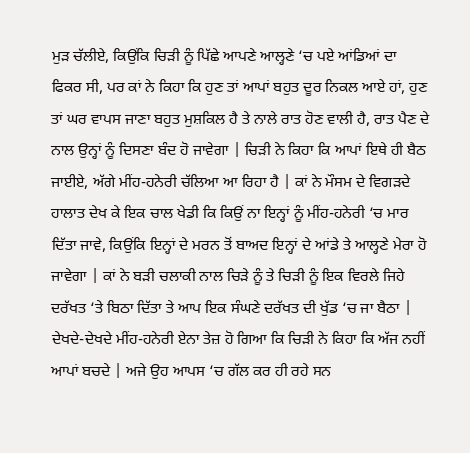ਮੁੜ ਚੱਲੀਏ, ਕਿਉਂਕਿ ਚਿੜੀ ਨੂੰ ਪਿੱਛੇ ਆਪਣੇ ਆਲ੍ਹਣੇ ‘ਚ ਪਏ ਆਂਡਿਆਂ ਦਾ ਫਿਕਰ ਸੀ, ਪਰ ਕਾਂ ਨੇ ਕਿਹਾ ਕਿ ਹੁਣ ਤਾਂ ਆਪਾਂ ਬਹੁਤ ਦੂਰ ਨਿਕਲ ਆਏ ਹਾਂ, ਹੁਣ ਤਾਂ ਘਰ ਵਾਪਸ ਜਾਣਾ ਬਹੁਤ ਮੁਸ਼ਕਿਲ ਹੈ ਤੇ ਨਾਲੇ ਰਾਤ ਹੋਣ ਵਾਲੀ ਹੈ, ਰਾਤ ਪੈਣ ਦੇ ਨਾਲ ਉਨ੍ਹਾਂ ਨੂੰ ਦਿਸਣਾ ਬੰਦ ਹੋ ਜਾਵੇਗਾ | ਚਿੜੀ ਨੇ ਕਿਹਾ ਕਿ ਆਪਾਂ ਇਥੇ ਹੀ ਬੈਠ ਜਾਈਏ, ਅੱਗੇ ਮੀਂਹ-ਹਨੇਰੀ ਚੱਲਿਆ ਆ ਰਿਹਾ ਹੈ | ਕਾਂ ਨੇ ਮੌਸਮ ਦੇ ਵਿਗੜਦੇ ਹਾਲਾਤ ਦੇਖ ਕੇ ਇਕ ਚਾਲ ਖੇਡੀ ਕਿ ਕਿਉਂ ਨਾ ਇਨ੍ਹਾਂ ਨੂੰ ਮੀਂਹ-ਹਨੇਰੀ ‘ਚ ਮਾਰ ਦਿੱਤਾ ਜਾਵੇ, ਕਿਉਂਕਿ ਇਨ੍ਹਾਂ ਦੇ ਮਰਨ ਤੋਂ ਬਾਅਦ ਇਨ੍ਹਾਂ ਦੇ ਆਂਡੇ ਤੇ ਆਲ੍ਹਣੇ ਮੇਰਾ ਹੋ ਜਾਵੇਗਾ | ਕਾਂ ਨੇ ਬੜੀ ਚਲਾਕੀ ਨਾਲ ਚਿੜੇ ਨੂੰ ਤੇ ਚਿੜੀ ਨੂੰ ਇਕ ਵਿਰਲੇ ਜਿਹੇ ਦਰੱਖਤ ‘ਤੇ ਬਿਠਾ ਦਿੱਤਾ ਤੇ ਆਪ ਇਕ ਸੰਘਣੇ ਦਰੱਖਤ ਦੀ ਖੁੱਡ ‘ਚ ਜਾ ਬੈਠਾ | ਦੇਖਦੇ-ਦੇਖਦੇ ਮੀਂਹ-ਹਨੇਰੀ ਏਨਾ ਤੇਜ਼ ਹੋ ਗਿਆ ਕਿ ਚਿੜੀ ਨੇ ਕਿਹਾ ਕਿ ਅੱਜ ਨਹੀਂ ਆਪਾਂ ਬਚਦੇ | ਅਜੇ ਉਹ ਆਪਸ ‘ਚ ਗੱਲ ਕਰ ਹੀ ਰਹੇ ਸਨ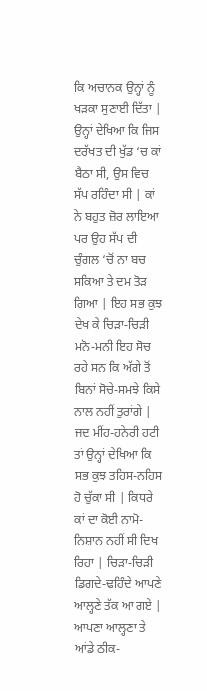ਕਿ ਅਚਾਨਕ ਉਨ੍ਹਾਂ ਨੂੰ ਖੜਕਾ ਸੁਣਾਈ ਦਿੱਤਾ | ਉਨ੍ਹਾਂ ਦੇਖਿਆ ਕਿ ਜਿਸ ਦਰੱਖਤ ਦੀ ਖੁੱਡ ‘ਚ ਕਾਂ ਬੈਠਾ ਸੀ, ਉਸ ਵਿਚ ਸੱਪ ਰਹਿੰਦਾ ਸੀ | ਕਾਂ ਨੇ ਬਹੁਤ ਜ਼ੋਰ ਲਾਇਆ ਪਰ ਉਹ ਸੱਪ ਦੀ ਚੁੰਗਲ ‘ਚੋਂ ਨਾ ਬਚ ਸਕਿਆ ਤੇ ਦਮ ਤੋੜ ਗਿਆ | ਇਹ ਸਭ ਕੁਝ ਦੇਖ ਕੇ ਚਿੜਾ-ਚਿੜੀ ਮਨੋ-ਮਨੀ ਇਹ ਸੋਚ ਰਹੇ ਸਨ ਕਿ ਅੱਗੇ ਤੋਂ ਬਿਨਾਂ ਸੋਚੇ-ਸਮਝੇ ਕਿਸੇ ਨਾਲ ਨਹੀਂ ਤੁਰਾਂਗੇ | ਜਦ ਮੀਂਹ-ਹਨੇਰੀ ਹਟੀ ਤਾਂ ਉਨ੍ਹਾਂ ਦੇਖਿਆ ਕਿ ਸਭ ਕੁਝ ਤਹਿਸ-ਨਹਿਸ ਹੋ ਚੁੱਕਾ ਸੀ | ਕਿਧਰੇ ਕਾਂ ਦਾ ਕੋਈ ਨਾਮੋ-ਨਿਸ਼ਾਨ ਨਹੀਂ ਸੀ ਦਿਖ ਰਿਹਾ | ਚਿੜਾ-ਚਿੜੀ ਡਿਗਦੇ-ਢਹਿੰਦੇ ਆਪਣੇ ਆਲ੍ਹਣੇ ਤੱਕ ਆ ਗਏ | ਆਪਣਾ ਆਲ੍ਹਣਾ ਤੇ ਆਂਡੇ ਠੀਕ-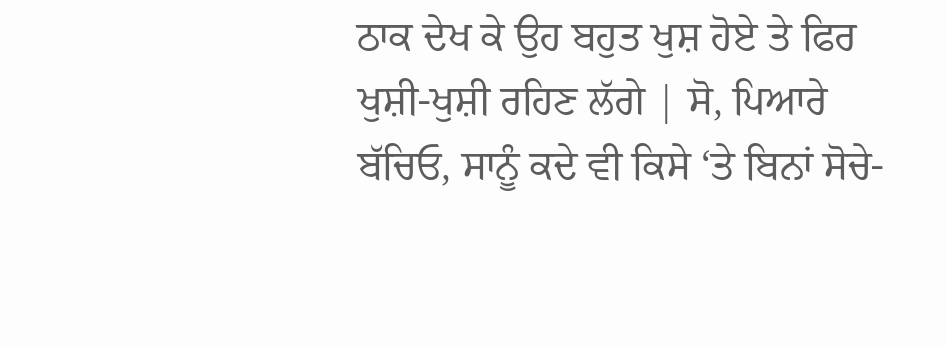ਠਾਕ ਦੇਖ ਕੇ ਉਹ ਬਹੁਤ ਖੁਸ਼ ਹੋਏ ਤੇ ਫਿਰ ਖੁਸ਼ੀ-ਖੁਸ਼ੀ ਰਹਿਣ ਲੱਗੇ | ਸੋ, ਪਿਆਰੇ ਬੱਚਿਓ, ਸਾਨੂੰ ਕਦੇ ਵੀ ਕਿਸੇ ‘ਤੇ ਬਿਨਾਂ ਸੋਚੇ-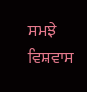ਸਮਝੇ ਵਿਸ਼ਵਾਸ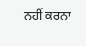ਨਹੀਂ ਕਰਨਾ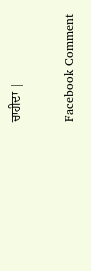ਚਾਹੀਦਾ |

Facebook Comment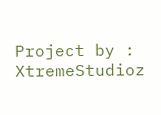Project by : XtremeStudioz